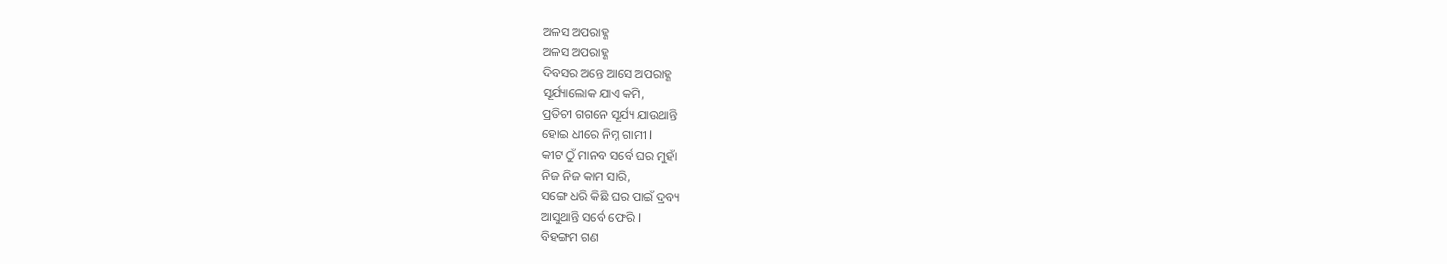ଅଳସ ଅପରାହ୍ଣ
ଅଳସ ଅପରାହ୍ଣ
ଦିବସର ଅନ୍ତେ ଆସେ ଅପରାହ୍ଣ
ସୂର୍ଯ୍ୟାଲୋକ ଯାଏ କମି,
ପ୍ରତିଚୀ ଗଗନେ ସୂର୍ଯ୍ୟ ଯାଉଥାନ୍ତି
ହୋଇ ଧୀରେ ନିମ୍ନ ଗାମୀ l
କୀଟ ଠୁଁ ମାନବ ସର୍ବେ ଘର ମୁହାଁ
ନିଜ ନିଜ କାମ ସାରି,
ସଙ୍ଗେ ଧରି କିଛି ଘର ପାଇଁ ଦ୍ରବ୍ୟ
ଆସୁଥାନ୍ତି ସର୍ବେ ଫେରି l
ବିହଙ୍ଗମ ଗଣ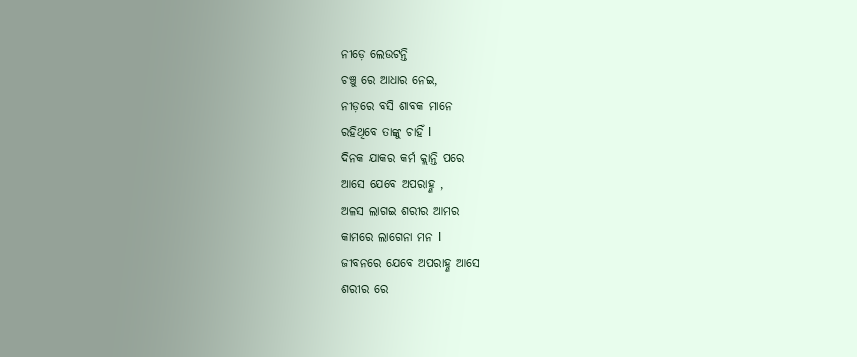ନୀଡ଼େ ଲେଉଟନ୍ତି
ଚଞ୍ଚୁ ରେ ଆଧାର ନେଇ,
ନୀଡ଼ରେ ବସି ଶାବକ ମାନେ
ରହିଥିବେ ତାଙ୍କୁ ଚାହିଁ l
ଦିନକ ଯାକର କର୍ମ କ୍ଲାନ୍ତି ପରେ
ଆସେ ଯେବେ ଅପରାହ୍ଣ ,
ଅଳସ ଲାଗଇ ଶରୀର ଆମର
କାମରେ ଲାଗେନା ମନ l
ଜୀବନରେ ଯେବେ ଅପରାହ୍ଣ ଆସେ
ଶରୀର ରେ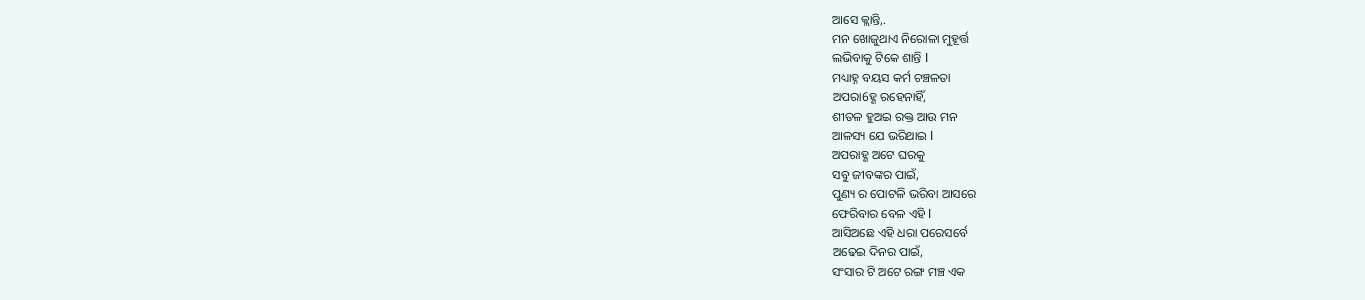ଆସେ କ୍ଲାନ୍ତି,.
ମନ ଖୋଜୁଥାଏ ନିରୋଳା ମୁହୂର୍ତ୍ତ
ଲଭିବାକୁ ଟିକେ ଶାନ୍ତି l
ମଧ୍ୟାହ୍ନ ବୟସ କର୍ମ ଚଞ୍ଚଳତା
ଅପରା6ହ୍ଣ ରହେନାହିଁ,
ଶୀତଳ ହୁଅଇ ରକ୍ତ ଆଉ ମନ
ଆଳସ୍ୟ ଯେ ଭରିଥାଇ l
ଅପରାହ୍ଣ ଅଟେ ଘରକୁ
ସବୁ ଜୀବଙ୍କର ପାଇଁ,
ପୁଣ୍ୟ ର ପୋଟଳି ଭରିବା ଆସରେ
ଫେରିବାର ବେଳ ଏହି l
ଆସିଅଛେ ଏହି ଧରା ପରେସର୍ବେ
ଅଢେଇ ଦିନର ପାଇଁ,
ସଂସାର ଟି ଅଟେ ରଙ୍ଗ ମଞ୍ଚ ଏକ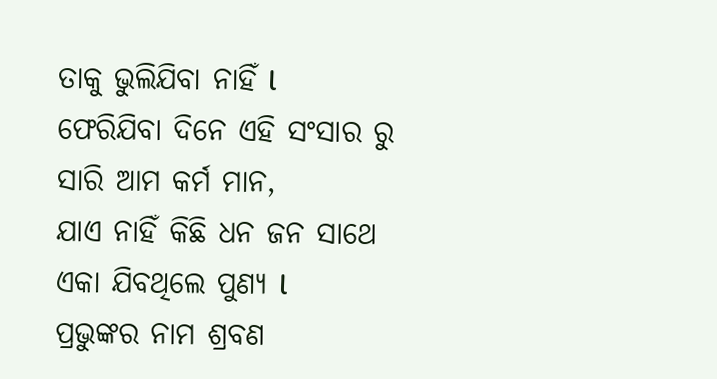ତାକୁ ଭୁଲିଯିବା ନାହିଁ l
ଫେରିଯିବା ଦିନେ ଏହି ସଂସାର ରୁ
ସାରି ଆମ କର୍ମ ମାନ,
ଯାଏ ନାହିଁ କିଛି ଧନ ଜନ ସାଥେ
ଏକା ଯିବଥିଲେ ପୁଣ୍ୟ l
ପ୍ରଭୁଙ୍କର ନାମ ଶ୍ରବଣ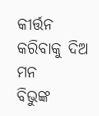କୀର୍ତ୍ତନ
କରିବାକୁ ଦିଅ ମନ
ବିଭୁଙ୍କ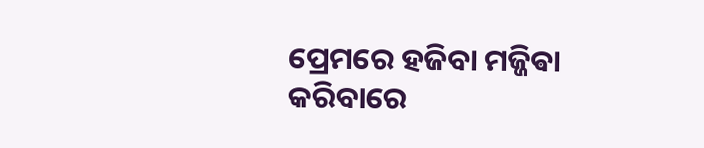ପ୍ରେମରେ ହଜିବା ମଜ୍ଜିଵା
କରିବାରେ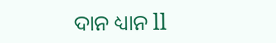ଦାନ ଧ୍ୟାନ ll